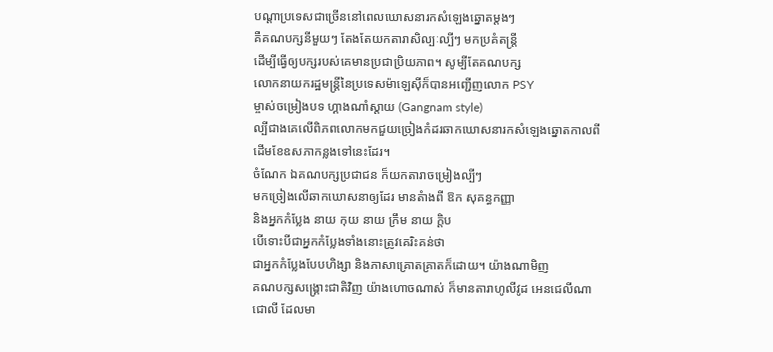បណ្តាប្រទេសជាច្រើននៅពេលឃោសនារកសំឡេងឆ្នោតម្តងៗ
គឺគណបក្សនីមួយៗ តែងតែយកតារាសិល្បៈល្បីៗ មកប្រគំតន្ត្រី
ដើម្បីធ្វើឲ្យបក្សរបស់គេមានប្រជាប្រិយភាព។ សូម្បីតែគណបក្ស
លោកនាយករដ្ឋមន្ត្រីនៃប្រទេសម៉ាឡេស៊ីក៏បានអញ្ជើញលោក PSY
ម្ចាស់ចម្រៀងបទ ហ្គាងណាំស្តាយ (Gangnam style)
ល្បីជាងគេលើពិភពលោកមកជួយច្រៀងកំដរឆាកឃោសនារកសំឡេងឆ្នោតកាលពី
ដើមខែឧសភាកន្លងទៅនេះដែរ។
ចំណែក ឯគណបក្សប្រជាជន ក៏យកតារាចម្រៀងល្បីៗ
មកច្រៀងលើឆាកឃោសនាឲ្យដែរ មានតំាងពី ឱក សុគន្ធកញ្ញា
និងអ្នកកំប្លែង នាយ កុយ នាយ ក្រឹម នាយ ក្តិប
បើទោះបីជាអ្នកកំប្លែងទាំងនោះត្រូវគេរិះគន់ថា
ជាអ្នកកំប្លែងបែបហិង្សា និងភាសាគ្រោតគ្រាតក៏ដោយ។ យ៉ាងណាមិញ
គណបក្សសង្គ្រោះជាតិវិញ យ៉ាងហោចណាស់ ក៏មានតារាហូលីវូដ អេនជេលីណា
ជោលី ដែលមា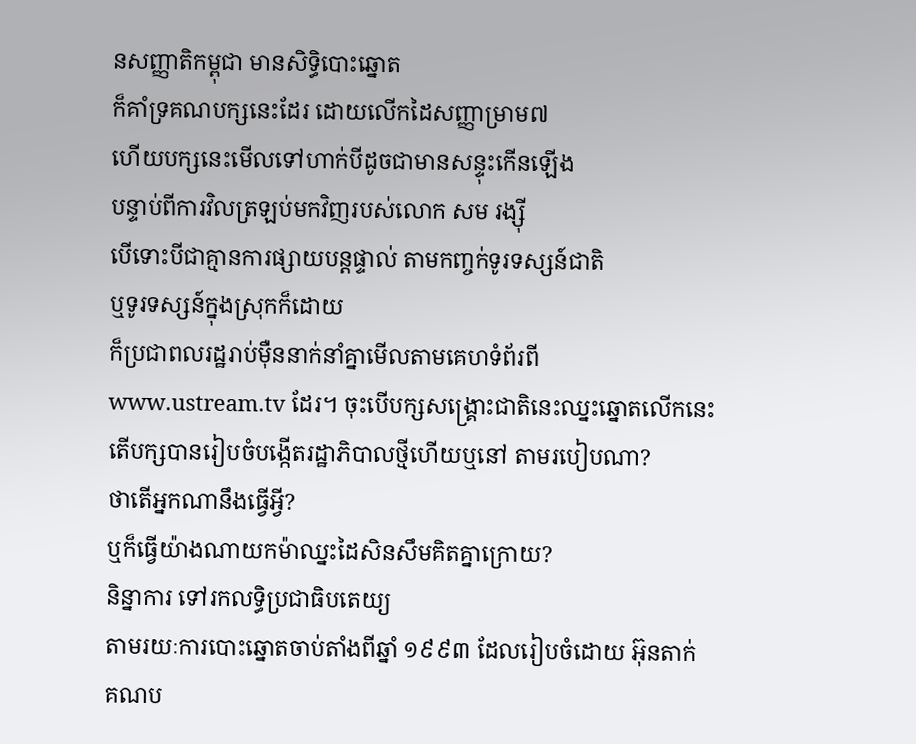នសញ្ញាតិកម្ពុជា មានសិទ្ធិបោះឆ្នោត
ក៏គាំទ្រគណបក្សនេះដែរ ដោយលើកដៃសញ្ញាម្រាម៧
ហើយបក្សនេះមើលទៅហាក់បីដូចជាមានសន្ទុះកើនឡើង
បន្ទាប់ពីការវិលត្រឡប់មកវិញរបស់លោក សម រង្ស៊ី
បើទោះបីជាគ្មានការផ្សាយបន្តផ្ទាល់ តាមកញ្ចក់ទូរទស្សន៍ជាតិ
ឬទូរទស្សន៍ក្នុងស្រុកក៏ដោយ
ក៏ប្រជាពលរដ្ឋរាប់ម៉ឺននាក់នាំគ្នាមើលតាមគេហទំព័រពី
www.ustream.tv ដែរ។ ចុះបើបក្សសង្គ្រោះជាតិនេះឈ្នះឆ្នោតលើកនេះ
តើបក្សបានរៀបចំបង្កើតរដ្ឋាភិបាលថ្មីហើយឬនៅ តាមរបៀបណា?
ថាតើអ្នកណានឹងធ្វើអ្វី?
ឬក៏ធ្វើយ៉ាងណាយកម៉ាឈ្នះដៃសិនសឹមគិតគ្នាក្រោយ?
និន្នាការ ទៅរកលទ្ធិប្រជាធិបតេយ្យ
តាមរយៈការបោះឆ្នោតចាប់តាំងពីឆ្នាំ ១៩៩៣ ដែលរៀបចំដោយ អ៊ុនតាក់
គណប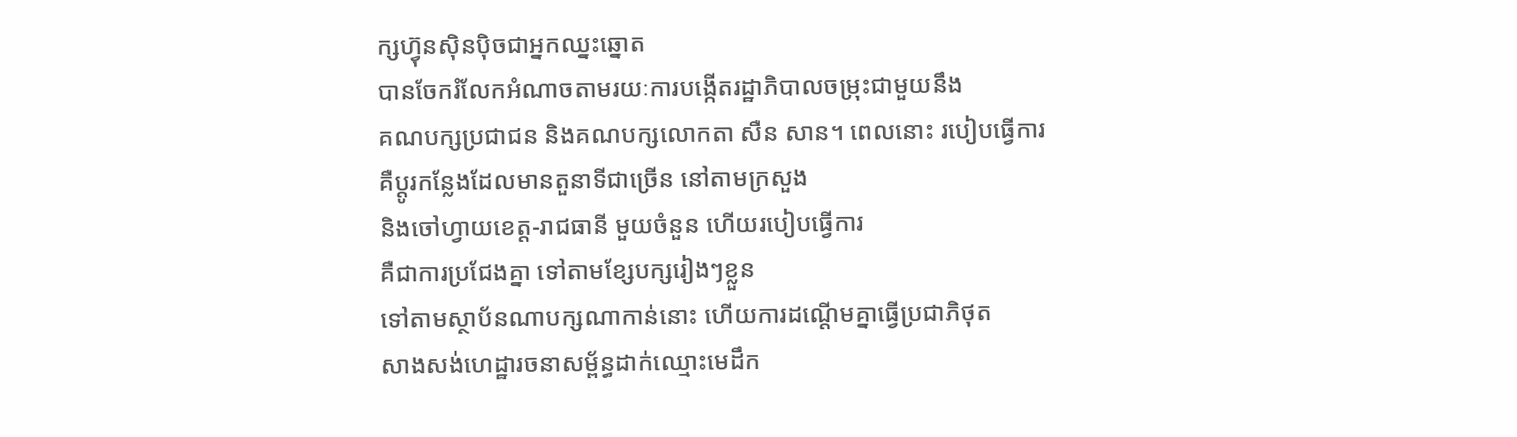ក្សហ៊្វុនស៊ិនប៉ិចជាអ្នកឈ្នះឆ្នោត
បានចែករំលែកអំណាចតាមរយៈការបង្កើតរដ្ឋាភិបាលចម្រុះជាមួយនឹង
គណបក្សប្រជាជន និងគណបក្សលោកតា សឺន សាន។ ពេលនោះ របៀបធ្វើការ
គឺប្តូរកន្លែងដែលមានតួនាទីជាច្រើន នៅតាមក្រសួង
និងចៅហ្វាយខេត្ត-រាជធានី មួយចំនួន ហើយរបៀបធ្វើការ
គឺជាការប្រជែងគ្នា ទៅតាមខ្សែបក្សរៀងៗខ្លួន
ទៅតាមស្ថាប័នណាបក្សណាកាន់នោះ ហើយការដណ្តើមគ្នាធ្វើប្រជាភិថុត
សាងសង់ហេដ្ឋារចនាសម្ព័ន្ធដាក់ឈ្មោះមេដឹក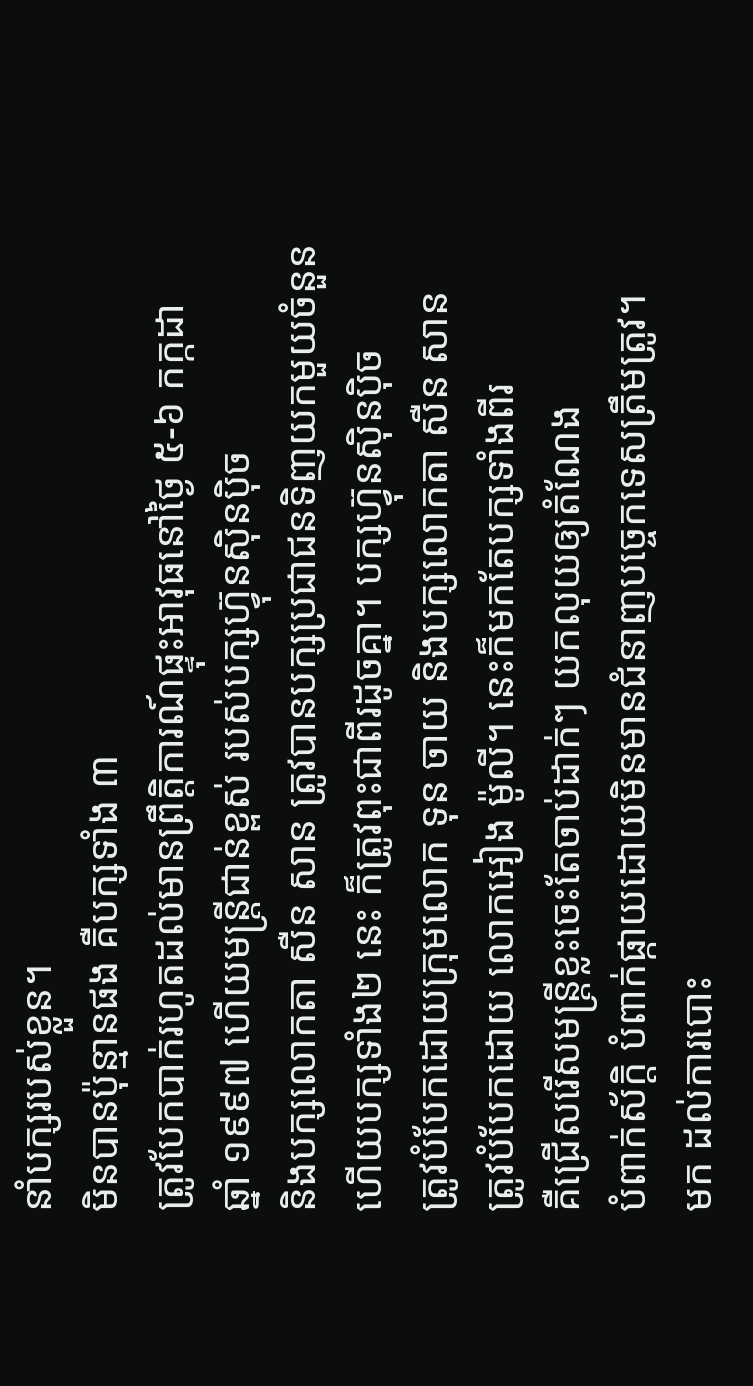នាំបក្សរបស់ខ្លួន។
មិនបានប៉ុន្មានផង គឺបក្សទាំង ៣
ត្រូវបែកបាក់រហូតដល់មានព្រឹត្តិការណ៍ផ្ទុះអាវុធនៅថ្ងៃ ៥-៦ កក្កដា
ឆ្នាំ ១៩៩៧ ហើយមន្ត្រីជាន់ខ្ពស់ របស់បក្សហ៊្វុនស៊ិនប៉ិច
និងបក្សលោកតា សឺន សាន ត្រូវបានបក្សប្រជាជនទិញយកមួយចំនួន
ហើយបក្សទាំង២ នេះ ក៏ត្រូវពុះជាពីរដូចគ្នា។ បក្សហ៊្វុនស៊ិនប៉ិច
ត្រូវបំបែកដោយក្រុមលោក ទុន ចាយ និងបក្សលោកតា សឺន សាន
ត្រូវបំបែកដោយ លោកអៀង ម៉ូលី។ នេះក៏មកតែបក្សទាំងពីរ
គឺជ្រើសរើសមន្ត្រីខ្លះចេះតែចាប់ដាក់ៗ យកលុយឲ្យតំណែង
បំពាក់ស័ក្តិ បំពាក់ផ្កាយដោយមិនមានជំនាញបច្ចេកទេសត្រឹមត្រូវ។
មក ដល់ការបោះ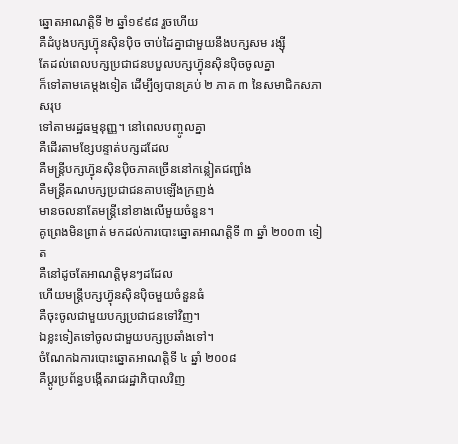ឆ្នោតអាណត្តិទី ២ ឆ្នាំ១៩៩៨ រួចហើយ
គឺដំបូងបក្សហ៊្វុនស៊ិនប៉ិច ចាប់ដៃគ្នាជាមួយនឹងបក្សសម រង្ស៊ី
តែដល់ពេលបក្សប្រជាជនបបួលបក្សហ៊្វុនស៊ិនប៉ិចចូលគ្នា
ក៏ទៅតាមគេម្តងទៀត ដើម្បីឲ្យបានគ្រប់ ២ ភាគ ៣ នៃសមាជិកសភាសរុប
ទៅតាមរដ្ឋធម្មនុញ្ញ។ នៅពេលបញ្ចូលគ្នា
គឺដើរតាមខ្សែបន្ទាត់បក្សដដែល
គឺមន្ត្រីបក្សហ៊្វុនស៊ិនប៉ិចភាគច្រើននៅកន្លៀតជញ្ជាំង
គឺមន្ត្រីគណបក្សប្រជាជនគាបឡើងក្រញង់
មានចលនាតែមន្ត្រីនៅខាងលើមួយចំនួន។
គូព្រេងមិនព្រាត់ មកដល់ការបោះឆ្នោតអាណត្តិទី ៣ ឆ្នាំ ២០០៣ ទៀត
គឺនៅដូចតែអាណត្តិមុនៗដដែល
ហើយមន្ត្រីបក្សហ៊្វុនស៊ិនប៉ិចមួយចំនួនធំ
គឺចុះចូលជាមួយបក្សប្រជាជនទៅវិញ។
ឯខ្លះទៀតទៅចូលជាមួយបក្សប្រឆាំងទៅ។
ចំណែកឯការបោះឆ្នោតអាណត្តិទី ៤ ឆ្នាំ ២០០៨
គឺប្តូរប្រព័ន្ធបង្កើតរាជរដ្ឋាភិបាលវិញ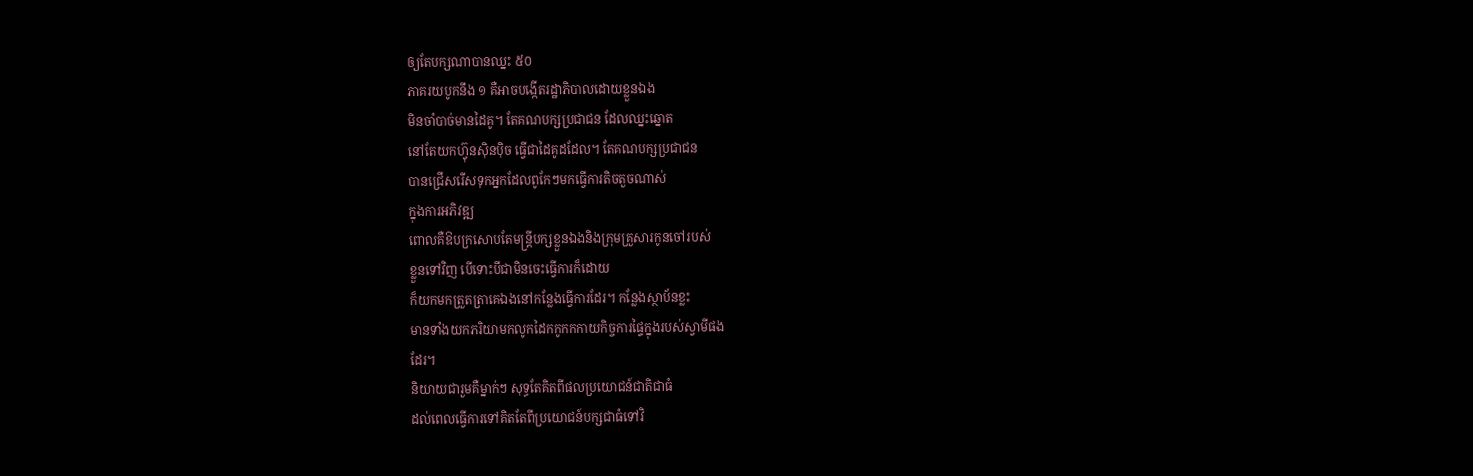ឲ្យតែបក្សណាបានឈ្នះ ៥០
ភាគរយបូកនឹង ១ គឺអាចបង្កើតរដ្ឋាភិបាលដោយខ្លួនឯង
មិនចាំបាច់មានដៃគូ។ តែគណបក្សប្រជាជន ដែលឈ្នះឆ្នោត
នៅតែយកហ៊្វុនស៊ិនប៉ិច ធ្វើជាដៃគូដដែល។ តែគណបក្សប្រជាជន
បានជ្រើសរើសទុកអ្នកដែលពូកែៗមកធ្វើការតិចតួចណាស់
ក្នុងការអភិវឌ្ឍ
ពោលគឺឱបក្រសោបតែមន្ត្រីបក្សខ្លួនឯងនិងក្រុមគ្រួសារកូនចៅរបស់
ខ្លួនទៅវិញ បើទោះបីជាមិនចេះធ្វើការក៏ដោយ
ក៏យកមកត្រួតត្រាគេឯងនៅកន្លែងធ្វើការដែរ។ កន្លែងស្ថាប័នខ្លះ
មានទាំងយកភរិយាមកលូកដៃកកូកកកាយកិច្ចការផ្ទៃក្នុងរបស់ស្វាមីផង
ដែរ។
និយាយជារួមគឺម្នាក់ៗ សុទ្ធតែគិតពីផលប្រយោជន៍ជាតិជាធំ
ដល់ពេលធ្វើការទៅគិតតែពីប្រយោជន៍បក្សជាធំទៅវិ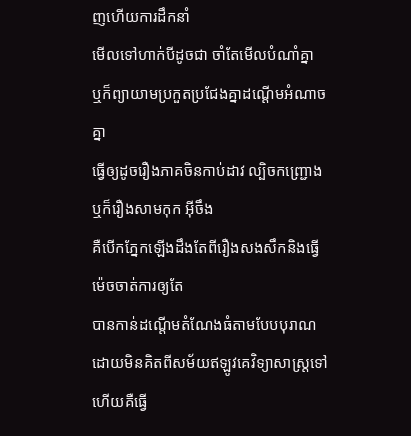ញហើយការដឹកនាំ
មើលទៅហាក់បីដូចជា ចាំតែមើលបំណាំគ្នា
ឬក៏ព្យាយាមប្រកួតប្រជែងគ្នាដណ្ដើមអំណាចគ្នា
ធ្វើឲ្យដូចរឿងភាគចិនកាប់ដាវ ល្បិចកញ្ជ្រោង ឬក៏រឿងសាមកុក អ៊ីចឹង
គឺបើកភ្នែកឡើងដឹងតែពីរឿងសងសឹកនិងធ្វើម៉េចចាត់ការឲ្យតែ
បានកាន់ដណ្តើមតំណែងធំតាមបែបបុរាណ
ដោយមិនគិតពីសម័យឥឡូវគេវិទ្យាសាស្ត្រទៅហើយគឺធ្វើ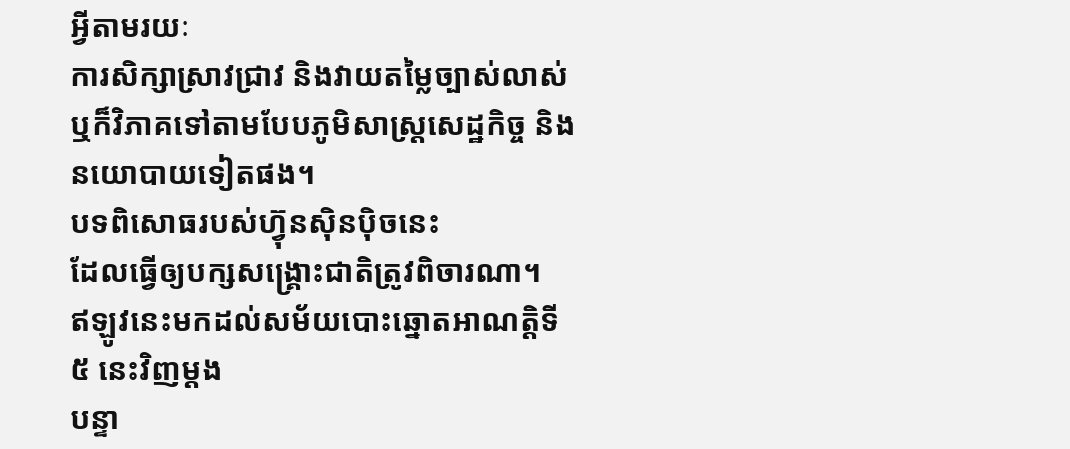អ្វីតាមរយៈ
ការសិក្សាស្រាវជ្រាវ និងវាយតម្លៃច្បាស់លាស់
ឬក៏វិភាគទៅតាមបែបភូមិសាស្ត្រសេដ្ឋកិច្ច និងនយោបាយទៀតផង។
បទពិសោធរបស់ហ៊្វុនស៊ិនប៉ិចនេះ
ដែលធ្វើឲ្យបក្សសង្គ្រោះជាតិត្រូវពិចារណា។
ឥឡូវនេះមកដល់សម័យបោះឆ្នោតអាណត្តិទី ៥ នេះវិញម្តង
បន្ទា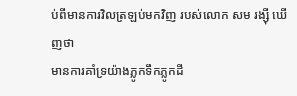ប់ពីមានការវិលត្រឡប់មកវិញ របស់លោក សម រង្ស៊ី ឃើញថា
មានការគាំទ្រយ៉ាងភ្លូកទឹកភ្លូកដី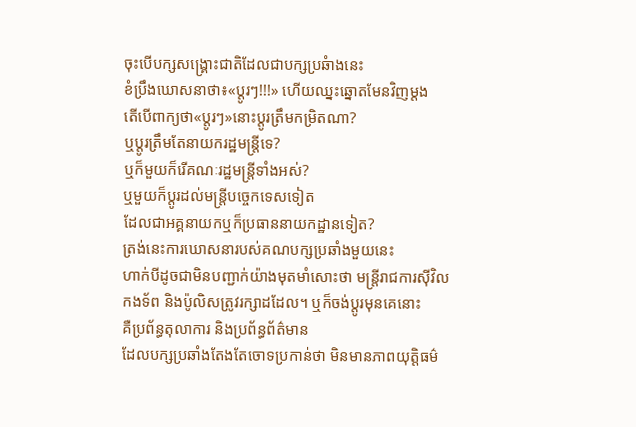ចុះបើបក្សសង្គ្រោះជាតិដែលជាបក្សប្រឆំាងនេះ
ខំប្រឹងឃោសនាថា៖«ប្តូរៗ!!!» ហើយឈ្នះឆ្នោតមែនវិញម្តង
តើបើពាក្យថា«ប្តូរៗ»នោះប្តូរត្រឹមកម្រិតណា?
ឬប្តូរត្រឹមតែនាយករដ្ឋមន្ត្រីទេ?
ឬក៏មួយក៏រើគណៈរដ្ឋមន្ត្រីទាំងអស់?
ឬមួយក៏ប្តូរដល់មន្ត្រីបច្ចេកទេសទៀត
ដែលជាអគ្គនាយកឬក៏ប្រធាននាយកដ្ឋានទៀត?
ត្រង់នេះការឃោសនារបស់គណបក្សប្រឆាំងមួយនេះ
ហាក់បីដូចជាមិនបញ្ជាក់យ៉ាងមុតមាំសោះថា មន្ត្រីរាជការស៊ីវិល
កងទ័ព និងប៉ូលិសត្រូវរក្សាដដែល។ ឬក៏ចង់ប្តូរមុនគេនោះ
គឺប្រព័ន្ធតុលាការ និងប្រព័ន្ធព័ត៌មាន
ដែលបក្សប្រឆាំងតែងតែចោទប្រកាន់ថា មិនមានភាពយុត្តិធម៌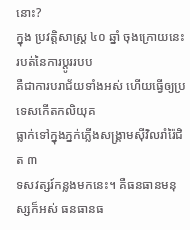នោះ?
ក្នុង ប្រវត្តិសាស្ត្រ ៤០ ឆ្នាំ ចុងក្រោយនេះ របត់នៃការប្តូររបប
គឺជាការបរាជ័យទាំងអស់ ហើយធ្វើឲ្យប្រទេសកើតកលិយុគ
ធ្លាក់ទៅក្នុងភ្នក់ភ្លើងសង្គ្រាមស៊ីវិលរាំរ៉ៃជិត ៣
ទសវត្សរ៍កន្លងមកនេះ។ គឺធនធានមនុស្សក៏អស់ ធនធានធ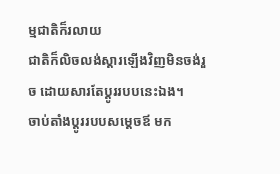ម្មជាតិក៏រលាយ
ជាតិក៏លិចលង់ស្តារឡើងវិញមិនចង់រួច ដោយសារតែប្តូររបបនេះឯង។
ចាប់តាំងប្តូររបបសម្តេចឪ មក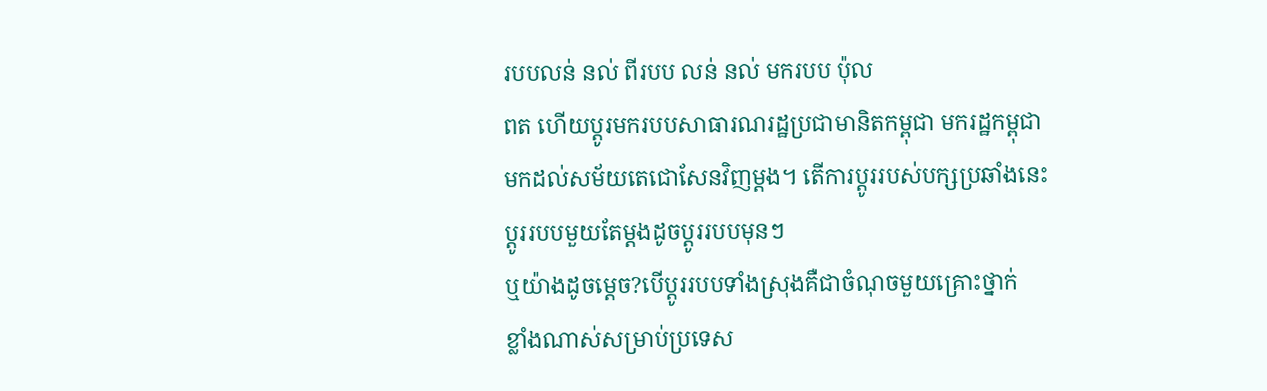របបលន់ នល់ ពីរបប លន់ នល់ មករបប ប៉ុល
ពត ហើយប្តូរមករបបសាធារណរដ្ឋប្រជាមានិតកម្ពុជា មករដ្ឋកម្ពុជា
មកដល់សម័យតេជោសែនវិញម្តង។ តើការប្តូររបស់បក្សប្រឆាំងនេះ
ប្តូររបបមួយតែម្តងដូចប្តូររបបមុនៗ
ឬយ៉ាងដូចម្តេច?បើប្តូររបបទាំងស្រុងគឺជាចំណុចមួយគ្រោះថ្នាក់
ខ្លាំងណាស់សម្រាប់ប្រទេស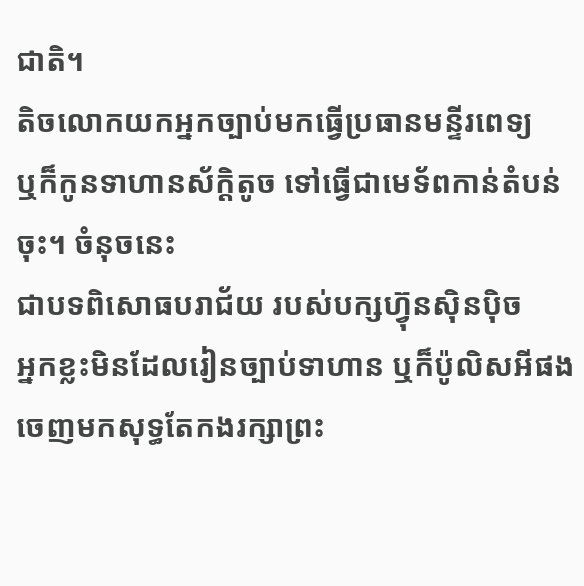ជាតិ។
តិចលោកយកអ្នកច្បាប់មកធ្វើប្រធានមន្ទីរពេទ្យ
ឬក៏កូនទាហានស័ក្តិតូច ទៅធ្វើជាមេទ័ពកាន់តំបន់ចុះ។ ចំនុចនេះ
ជាបទពិសោធបរាជ័យ របស់បក្សហ៊្វុនស៊ិនប៉ិច
អ្នកខ្លះមិនដែលរៀនច្បាប់ទាហាន ឬក៏ប៉ូលិសអីផង
ចេញមកសុទ្ធតែកងរក្សាព្រះ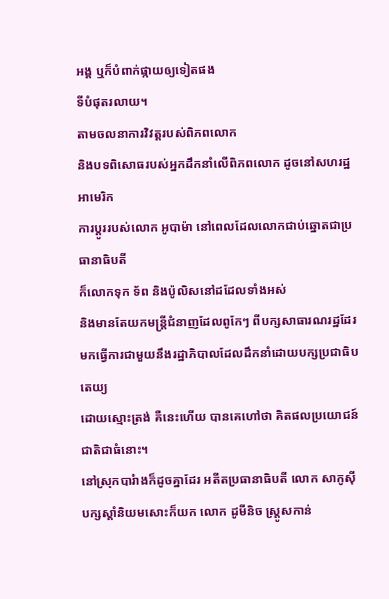អង្គ ឬក៏បំពាក់ផ្កាយឲ្យទៀតផង
ទីបំផុតរលាយ។
តាមចលនាការវិវត្តរបស់ពិភពលោក
និងបទពិសោធរបស់អ្នកដឹកនាំលើពិភពលោក ដូចនៅសហរដ្ឋអាមេរិក
ការប្តូររបស់លោក អូបាម៉ា នៅពេលដែលលោកជាប់ឆ្នោតជាប្រធានាធិបតី
ក៏លោកទុក ទ័ព និងប៉ូលិសនៅដដែលទាំងអស់
និងមានតែយកមន្ត្រីជំនាញដែលពូកែៗ ពីបក្សសាធារណរដ្ឋដែរ
មកធ្វើការជាមួយនឹងរដ្ឋាភិបាលដែលដឹកនាំដោយបក្សប្រជាធិបតេយ្យ
ដោយស្មោះត្រង់ គឺនេះហើយ បានគេហៅថា គិតផលប្រយោជន៍ជាតិជាធំនោះ។
នៅស្រុកបារំាងក៏ដូចគ្នាដែរ អតីតប្រធានាធិបតី លោក សាកូស៊ី
បក្សស្តាំនិយមសោះក៏យក លោក ដូមីនិច ស្ត្រូសកាន់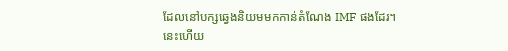ដែលនៅបក្សឆ្វេងនិយមមកកាន់តំណែង IMF ផងដែរ។
នេះហើយ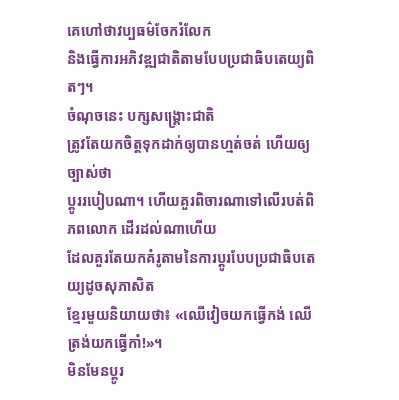គេហៅថាវប្បធម៌ចែករំលែក
និងធ្វើការអភិវឌ្ឍជាតិតាមបែបប្រជាធិបតេយ្យពិតៗ។
ចំណុចនេះ បក្សសង្គ្រោះជាតិ
ត្រូវតែយកចិត្តទុកដាក់ឲ្យបានហ្មត់ចត់ ហើយឲ្យច្បាស់ថា
ប្តូររបៀបណា។ ហើយគួរពិចារណាទៅលើរបត់ពិភពលោក ដើរដល់ណាហើយ
ដែលគួរតែយកគំរូតាមនៃការប្តូរបែបប្រជាធិបតេយ្យដូចសុភាសិត
ខ្មែរមួយនិយាយថា៖ «ឈើវៀចយកធ្វើកង់ ឈើត្រង់យកធ្វើកាំ!»។
មិនមែនប្តូរ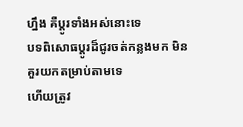ហ្នឹង គឺប្តូរទាំងអស់នោះទេ
បទពិសោធប្តូរដ៏ជូរចត់កន្លងមក មិនគួរយកតម្រាប់តាមទេ
ហើយត្រូវ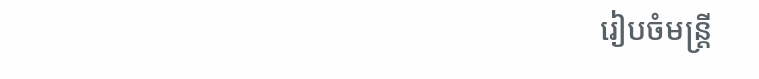រៀបចំមន្រ្តី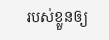របស់ខ្លួនឲ្យ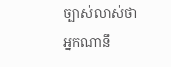ច្បាស់លាស់ថា
អ្នកណានឹ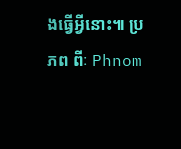ងធ្វើអ្វីនោះ៕ ប្រភព ពីៈ Phnom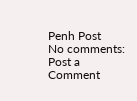Penh Post
No comments:
Post a Comment